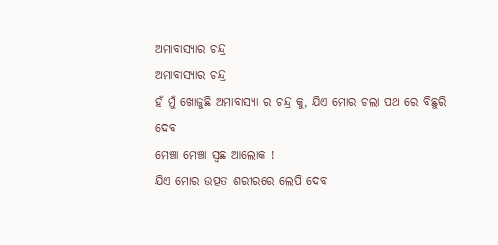ଅମାବାସ୍ୟାର ଚନ୍ଦ୍ର
ଅମାବାସ୍ୟାର ଚନ୍ଦ୍ର
ହଁ ମୁଁ ଖୋଜୁଛି ଅମାବାସ୍ୟା ର ଚନ୍ଦ୍ର କୁ, ଯିଏ ମୋର ଚଲା ପଥ ରେ ବିଛୁରି ଦେବ
ମେଞ୍ଚା ମେଞ୍ଚା ସ୍ଵଛ ଆଲୋକ !
ଯିଏ ମୋର ଉତ୍ପତ ଶରୀରରେ ଲେପି ଦେବ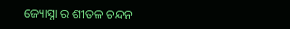ଜ୍ୟୋସ୍ନା ର ଶୀତଳ ଚନ୍ଦନ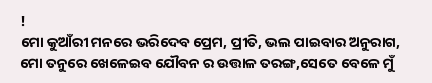!
ମୋ କୁଆଁରୀ ମନରେ ଭରିଦେବ ପ୍ରେମ, ପ୍ରୀତି, ଭଲ ପାଇବାର ଅନୁରାଗ,
ମୋ ତନୁରେ ଖେଳେଇବ ଯୌବନ ର ଉତ୍ତାଳ ତରଙ୍ଗ,ସେତେ ବେଳେ ମୁଁ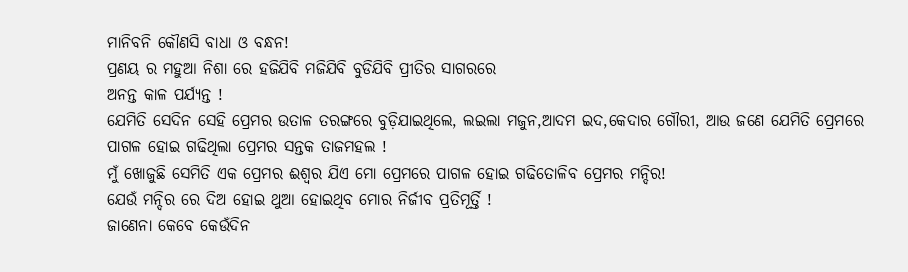ମାନିବନି କୌଣସି ବାଧା ଓ ବନ୍ଧନ!
ପ୍ରଣୟ ର ମହୁଆ ନିଶା ରେ ହଜିଯିବି ମଜିଯିବି ବୁଡିଯିବି ପ୍ରୀତିର ସାଗରରେ
ଅନନ୍ତ କାଳ ପର୍ଯ୍ୟନ୍ତ !
ଯେମିତି ସେଦିନ ସେହି ପ୍ରେମର ଉତାଳ ତରଙ୍ଗରେ ବୁଡ଼ିଯାଇଥିଲେ, ଲଇଲା ମଜୁନ,ଆଦମ ଇଦ,କେଦାର ଗୌରୀ, ଆଉ ଜଣେ ଯେମିତି ପ୍ରେମରେ ପାଗଳ ହୋଇ ଗଢିଥିଲା ପ୍ରେମର ସନ୍ତକ ତାଜମହଲ !
ମୁଁ ଖୋଜୁଛି ସେମିତି ଏକ ପ୍ରେମର ଈଶ୍ୱର ଯିଏ ମୋ ପ୍ରେମରେ ପାଗଳ ହୋଇ ଗଢିତୋଳିବ ପ୍ରେମର ମନ୍ଦିର!
ଯେଉଁ ମନ୍ଦିର ରେ ଦିଅ ହୋଇ ଥୁଆ ହୋଇଥିବ ମୋର ନିର୍ଜୀବ ପ୍ରତିମୂର୍ତ୍ତି !
ଜାଣେନା କେବେ କେଉଁଦିନ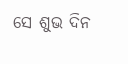ସେ ଶୁଭ ଦିନ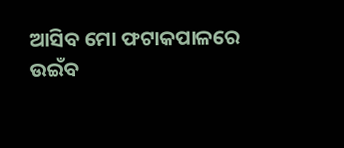ଆସିବ ମୋ ଫଟାକପାଳରେ ଉଇଁବ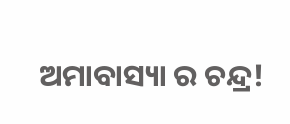ଅମାବାସ୍ୟା ର ଚନ୍ଦ୍ର!